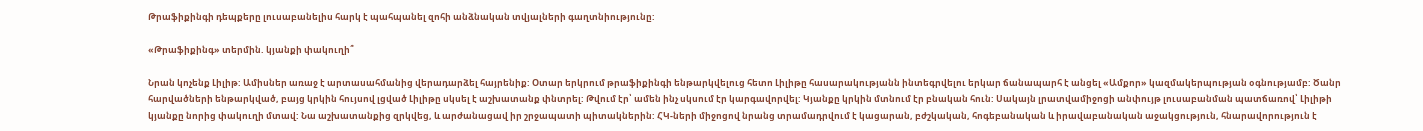Թրաֆիքինգի դեպքերը լուսաբանելիս հարկ է պահպանել զոհի անձնական տվյալների գաղտնիությունը:

«Թրաֆիքինգ» տերմին. կյանքի փակուղի՞

Նրան կոչենք Լիլիթ: Ամիսներ առաջ է արտասահմանից վերադարձել հայրենիք: Օտար երկրում թրաֆիքինգի ենթարկվելուց հետո Լիլիթը հասարակությանն ինտեգրվելու երկար ճանապարհ է անցել «Ամքոր» կազմակերպության օգնությամբ: Ծանր հարվածների ենթարկված, բայց կրկին հույսով լցված Լիլիթը սկսել է աշխատանք փնտրել: Թվում էր՝ ամեն ինչ սկսում էր կարգավորվել: Կյանքը կրկին մտնում էր բնական հուն: Սակայն լրատվամիջոցի անփույթ լուսաբանման պատճառով՝ Լիլիթի կյանքը նորից փակուղի մտավ: Նա աշխատանքից զրկվեց, և արժանացավ իր շրջապատի պիտակներին: ՀԿ-ների միջոցով նրանց տրամադրվում է կացարան, բժշկական, հոգեբանական և իրավաբանական աջակցություն, հնարավորություն է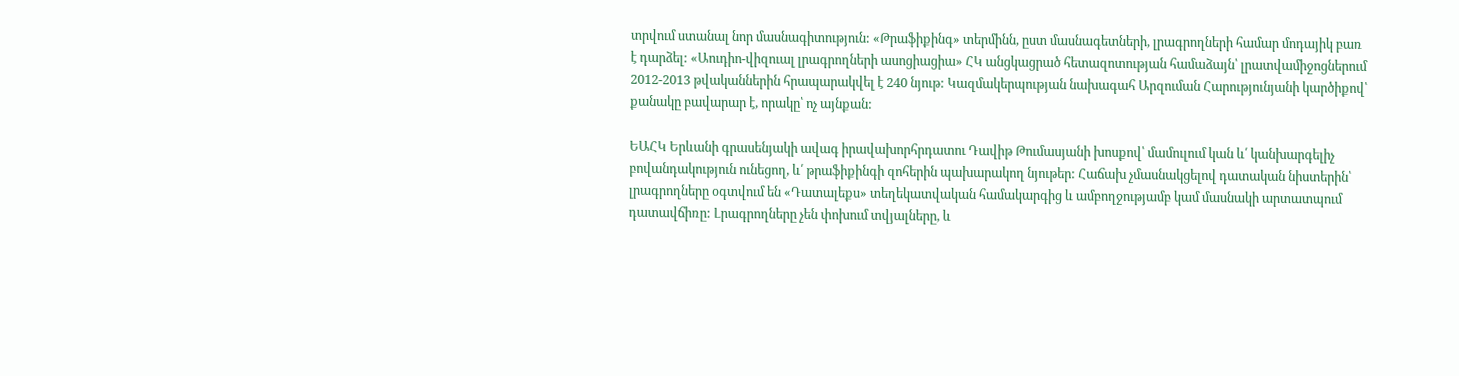տրվում ստանալ նոր մասնագիտություն: «Թրաֆիքինգ» տերմինն, ըստ մասնագետների, լրագրողների համար մոդայիկ բառ է դարձել: «Աուդիո-վիզուալ լրագրողների ասոցիացիա» ՀԿ անցկացրած հետազոտության համաձայն՝ լրատվամիջոցներում 2012-2013 թվականներին հրապարակվել է 240 նյութ: Կազմակերպության նախագահ Արզուման Հարությունյանի կարծիքով՝ քանակը բավարար է, որակը՝ ոչ այնքան:

ԵԱՀԿ Երևանի գրասենյակի ավագ իրավախորհրդատու Դավիթ Թումասյանի խոսքով՝ մամուլում կան և՛ կանխարգելիչ բովանդակություն ունեցող, և՛ թրաֆիքինգի զոհերին պախարակող նյութեր: Հաճախ չմասնակցելով դատական նիստերին՝ լրագրողները օգտվում են «Դատալեքս» տեղեկատվական համակարգից և ամբողջությամբ կամ մասնակի արտատպում դատավճիռը: Լրագրողները չեն փոխում տվյալները, և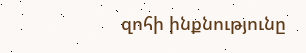զոհի ինքնությունը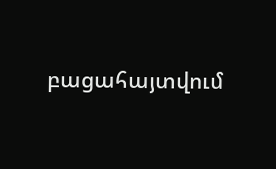բացահայտվում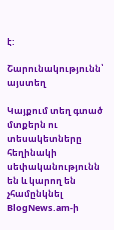է:

Շարունակությունն՝ այստեղ

Կայքում տեղ գտած մտքերն ու տեսակետները հեղինակի սեփականությունն են և կարող են չհամընկնել BlogNews.am-ի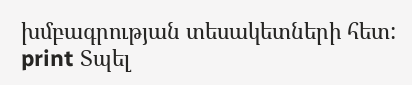խմբագրության տեսակետների հետ:
print Տպել